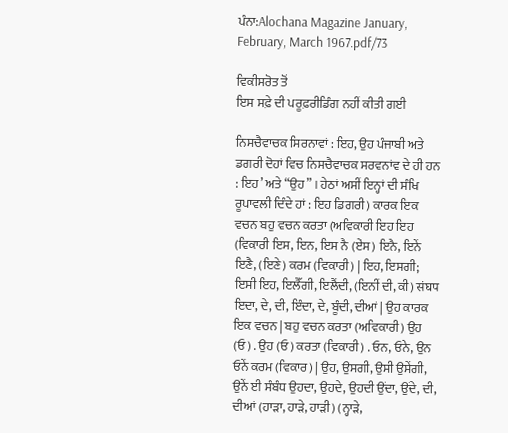ਪੰਨਾ:Alochana Magazine January, February, March 1967.pdf/73

ਵਿਕੀਸਰੋਤ ਤੋਂ
ਇਸ ਸਫ਼ੇ ਦੀ ਪਰੂਫ਼ਰੀਡਿੰਗ ਨਹੀਂ ਕੀਤੀ ਗਈ

ਨਿਸਚੈਵਾਚਕ ਸਿਰਨਾਵਾਂ : ਇਹ, ਉਹ ਪੰਜਾਬੀ ਅਤੇ ਡਗਰੀ ਦੋਹਾਂ ਵਿਚ ਨਿਸਚੈਵਾਚਕ ਸਰਵਨਾਂਵ ਦੇ ਹੀ ਹਨ : ਇਹ’ ਅਤੇ “ਉਹ” । ਹੇਠਾਂ ਅਸੀਂ ਇਨ੍ਹਾਂ ਦੀ ਸੰਖਿ ਰੂਪਾਵਲੀ ਦਿੰਦੇ ਹਾਂ : ਇਹ ਡਿਗਰੀ) ਕਾਰਕ ਇਕ ਵਚਨ ਬਹੁ ਵਚਨ ਕਰਤਾ (ਅਵਿਕਾਰੀ ਇਹ ਇਹ (ਵਿਕਾਰੀ ਇਸ, ਇਨ, ਇਸ ਨੈ (ਏਂਸ) ਇਨੈ, ਇਨੇਂ ਇਣੈ, (ਇਣੇ) ਕਰਮ (ਵਿਕਾਰੀ) | ਇਹ, ਇਸਗੀ; ਇਸੀ ਇਹ, ਇਲੈੱਗੀ, ਇਲੈਂਦੀ, (ਇਨੀਂ ਦੀ, ਕੀ) संघप ਇਦਾ, ਦੇ, ਦੀ, ਇੰਦਾ, ਦੇ, ਬੂੰਦੀ, ਦੀਆਂ | ਉਹ ਕਾਰਕ ਇਕ ਵਚਨ | ਬਹੁ ਵਚਨ ਕਰਤਾ (ਅਵਿਕਾਰੀ) ਉਹ (ਓ) . ਉਹ (ਓ) ਕਰਤਾ (ਵਿਕਾਰੀ) . ਓਨ, ਓਨੇ, ਉਨ ਓਨੇਂ ਕਰਮ (ਵਿਕਾਰ) | ਉਹ, ਉਸਗੀ, ਉਸੀ ਉਸੇਂਗੀ, ਉਨੇਂ ਈ ਸੰਬੰਧ ਉਹਦਾ, ਉਹਦੇ, ਉਹਦੀ ਉਂਦਾ, ਉਂਦੇ, ਦੀ, ਦੀਆਂ (ਹਾੜਾ, ਹਾੜੇ, ਹਾੜੀ) (ਨ੍ਹਾੜੇ,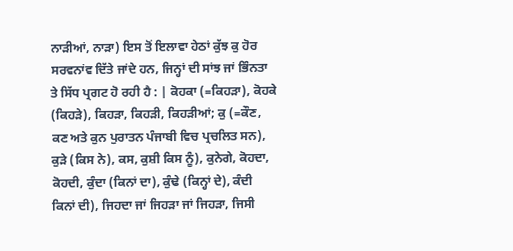ਨਾੜੀਆਂ, ਨਾੜਾ) ਇਸ ਤੋਂ ਇਲਾਵਾ ਹੇਠਾਂ ਕੁੱਝ ਕੁ ਹੋਰ ਸਰਵਨਾਂਵ ਦਿੱਤੇ ਜਾਂਦੇ ਹਨ, ਜਿਨ੍ਹਾਂ ਦੀ ਸਾਂਝ ਜਾਂ ਭਿੰਨਤਾ ਤੇ ਸਿੱਧ ਪ੍ਰਗਟ ਹੋ ਰਹੀ ਹੈ : | ਕੋਹਕਾ (=ਕਿਹੜਾ), ਕੋਹਕੇ (ਕਿਹੜੇ), ਕਿਹੜਾ, ਕਿਹੜੀ, ਕਿਹੜੀਆਂ; ਕੁ (=ਕੌਣ, ਕਣ ਅਤੇ ਕੁਨ ਪੁਰਾਤਨ ਪੰਜਾਬੀ ਵਿਚ ਪ੍ਰਚਲਿਤ ਸਨ), ਕੁੜੇ (ਕਿਸ ਨੇ), ਕਸ, ਕੁਸ਼ੀ ਕਿਸ ਨੂੰ), ਕੁਨੇਗੇ, ਕੋਹਦਾ, ਕੋਹਦੀ, ਕੁੰਦਾ (ਕਿਨਾਂ ਦਾ), ਕੁੰਢੇ (ਕਿਨ੍ਹਾਂ ਦੇ), ਕੰਦੀ ਕਿਨਾਂ ਦੀ), ਜਿਹਦਾ ਜਾਂ ਜਿਹੜਾ ਜਾਂ ਜਿਹੜਾ, ਜਿਸੀ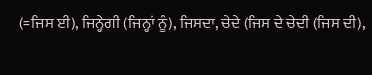(=ਜਿਸ ਈ), ਜਿਨ੍ਹੇਗੀ (ਜਿਨ੍ਹਾਂ ਨੂੰ), ਜਿਸਦਾ, ਚੇਦੇ (ਜਿਸ ਦੇ ਚੇਦੀ (ਜਿਸ ਦੀ),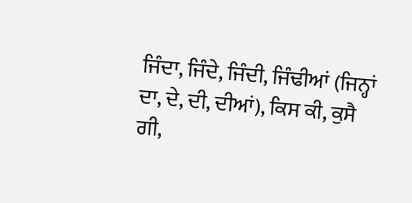ਜਿੰਦਾ, ਜਿੰਦੇ, ਜਿੰਦੀ, ਜਿੰਢੀਆਂ (ਜਿਨ੍ਹਾਂ ਦਾ, ਦੇ, ਦੀ, ਦੀਆਂ), ਕਿਸ ਕੀ, ਕੁਸੈ ਗੀ,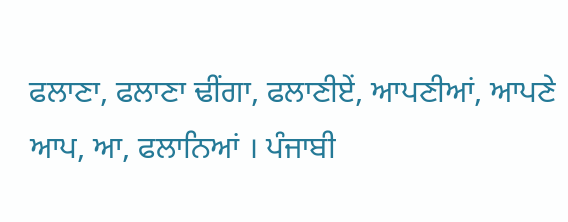ਫਲਾਣਾ, ਫਲਾਣਾ ਢੀਂਗਾ, ਫਲਾਣੀਏਂ, ਆਪਣੀਆਂ, ਆਪਣੇ ਆਪ, ਆ, ਫਲਾਨਿਆਂ । ਪੰਜਾਬੀ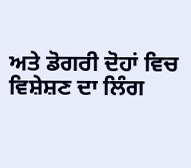ਅਤੇ ਡੋਗਰੀ ਦੋਹਾਂ ਵਿਚ ਵਿਸ਼ੇਸ਼ਣ ਦਾ ਲਿੰਗ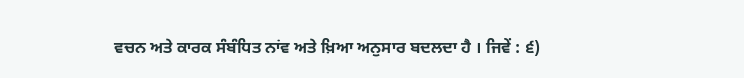ਵਚਨ ਅਤੇ ਕਾਰਕ ਸੰਬੰਧਿਤ ਨਾਂਵ ਅਤੇ ਖ਼ਿਆ ਅਨੁਸਾਰ ਬਦਲਦਾ ਹੈ । ਜਿਵੇਂ : ੬)